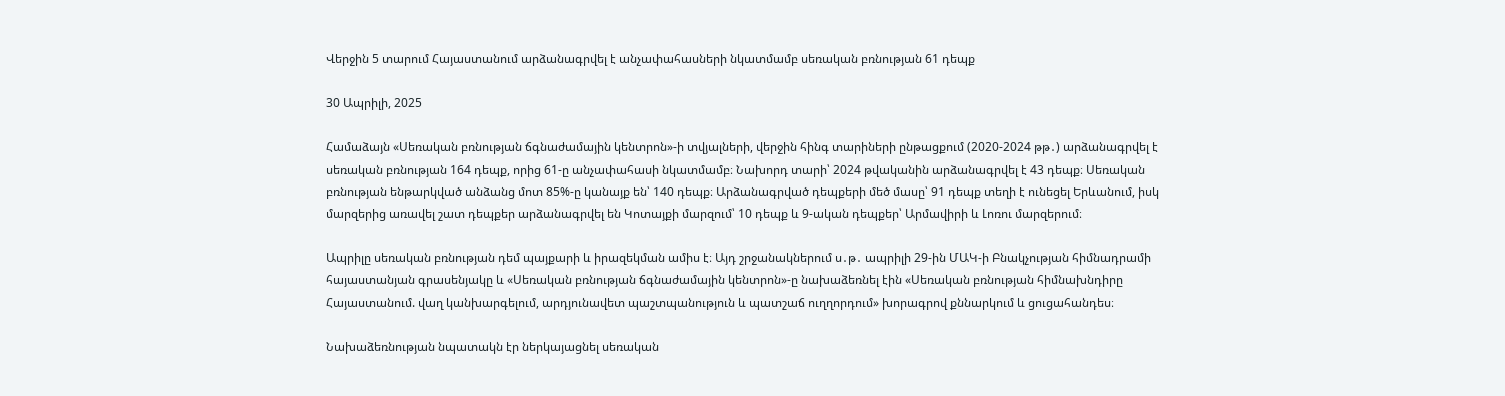Վերջին 5 տարում Հայաստանում արձանագրվել է անչափահասների նկատմամբ սեռական բռնության 61 դեպք

30 Ապրիլի, 2025

Համաձայն «Սեռական բռնության ճգնաժամային կենտրոն»-ի տվյալների, վերջին հինգ տարիների ընթացքում (2020-2024 թթ․) արձանագրվել է սեռական բռնության 164 դեպք, որից 61-ը անչափահասի նկատմամբ։ Նախորդ տարի՝ 2024 թվականին արձանագրվել է 43 դեպք։ Սեռական բռնության ենթարկված անձանց մոտ 85%-ը կանայք են՝ 140 դեպք։ Արձանագրված դեպքերի մեծ մասը՝ 91 դեպք տեղի է ունեցել Երևանում, իսկ մարզերից առավել շատ դեպքեր արձանագրվել են Կոտայքի մարզում՝ 10 դեպք և 9-ական դեպքեր՝ Արմավիրի և Լոռու մարզերում։

Ապրիլը սեռական բռնության դեմ պայքարի և իրազեկման ամիս է։ Այդ շրջանակներում ս․թ․ ապրիլի 29-ին ՄԱԿ-ի Բնակչության հիմնադրամի հայաստանյան գրասենյակը և «Սեռական բռնության ճգնաժամային կենտրոն»-ը նախաձեռնել էին «Սեռական բռնության հիմնախնդիրը Հայաստանում. վաղ կանխարգելում, արդյունավետ պաշտպանություն և պատշաճ ուղղորդում» խորագրով քննարկում և ցուցահանդես։

Նախաձեռնության նպատակն էր ներկայացնել սեռական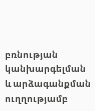բռնության կանխարգելման և արձագանքման ուղղությամբ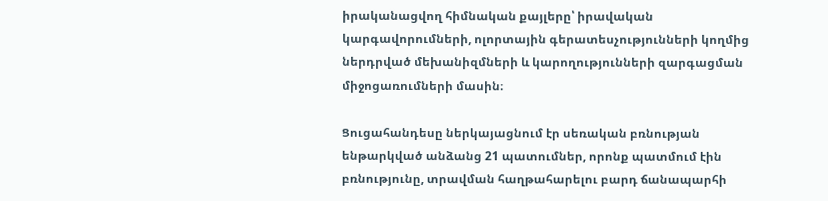իրականացվող հիմնական քայլերը՝ իրավական կարգավորումների, ոլորտային գերատեսչությունների կողմից ներդրված մեխանիզմների և կարողությունների զարգացման միջոցառումների մասին։

Ցուցահանդեսը ներկայացնում էր սեռական բռնության ենթարկված անձանց 21 պատումներ, որոնք պատմում էին բռնությունը, տրավման հաղթահարելու բարդ ճանապարհի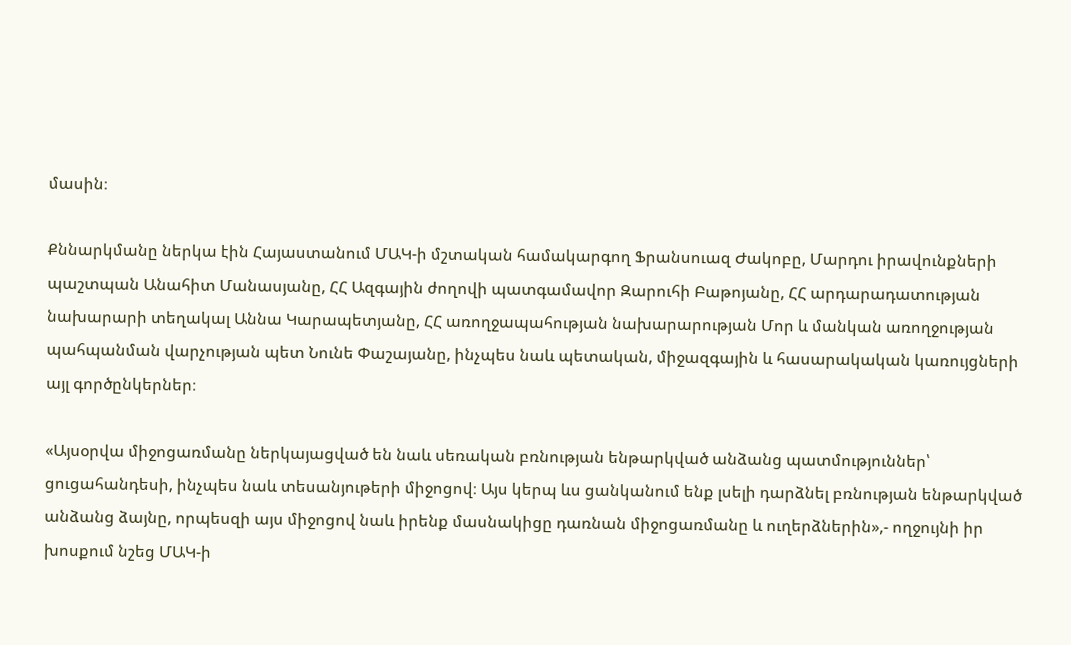մասին։

Քննարկմանը ներկա էին Հայաստանում ՄԱԿ-ի մշտական համակարգող Ֆրանսուազ Ժակոբը, Մարդու իրավունքների պաշտպան Անահիտ Մանասյանը, ՀՀ Ազգային ժողովի պատգամավոր Զարուհի Բաթոյանը, ՀՀ արդարադատության նախարարի տեղակալ Աննա Կարապետյանը, ՀՀ առողջապահության նախարարության Մոր և մանկան առողջության պահպանման վարչության պետ Նունե Փաշայանը, ինչպես նաև պետական, միջազգային և հասարակական կառույցների այլ գործընկերներ։

«Այսօրվա միջոցառմանը ներկայացված են նաև սեռական բռնության ենթարկված անձանց պատմություններ՝ ցուցահանդեսի, ինչպես նաև տեսանյութերի միջոցով։ Այս կերպ ևս ցանկանում ենք լսելի դարձնել բռնության ենթարկված անձանց ձայնը, որպեսզի այս միջոցով նաև իրենք մասնակիցը դառնան միջոցառմանը և ուղերձներին»,- ողջույնի իր խոսքում նշեց ՄԱԿ-ի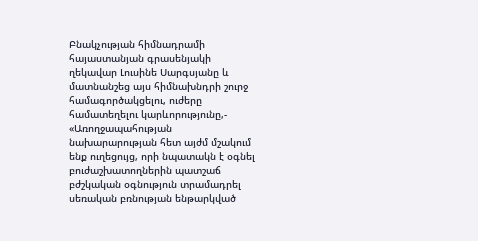Բնակչության հիմնադրամի հայաստանյան գրասենյակի ղեկավար Լուսինե Սարգսյանը և մատնանշեց այս հիմնախնդրի շուրջ համագործակցելու, ուժերը համատեղելու կարևորությունը,- «Առողջապահության նախարարության հետ այժմ մշակում ենք ուղեցույց, որի նպատակն է օգնել բուժաշխատողներին պատշաճ բժշկական օգնություն տրամադրել սեռական բռնության ենթարկված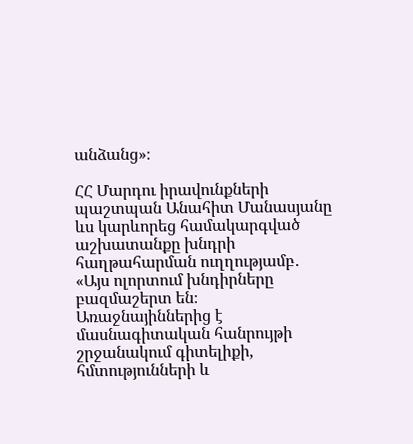անձանց»։

ՀՀ Մարդու իրավունքների պաշտպան Անահիտ Մանասյանը ևս կարևորեց համակարգված աշխատանքը խնդրի հաղթահարման ուղղությամբ․ «Այս ոլորտում խնդիրները բազմաշերտ են։ Առաջնայիններից է մասնագիտական հանրույթի շրջանակում գիտելիքի, հմտությունների և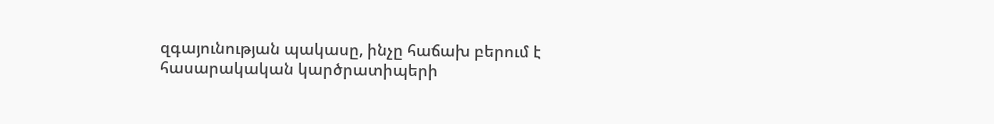զգայունության պակասը, ինչը հաճախ բերում է հասարակական կարծրատիպերի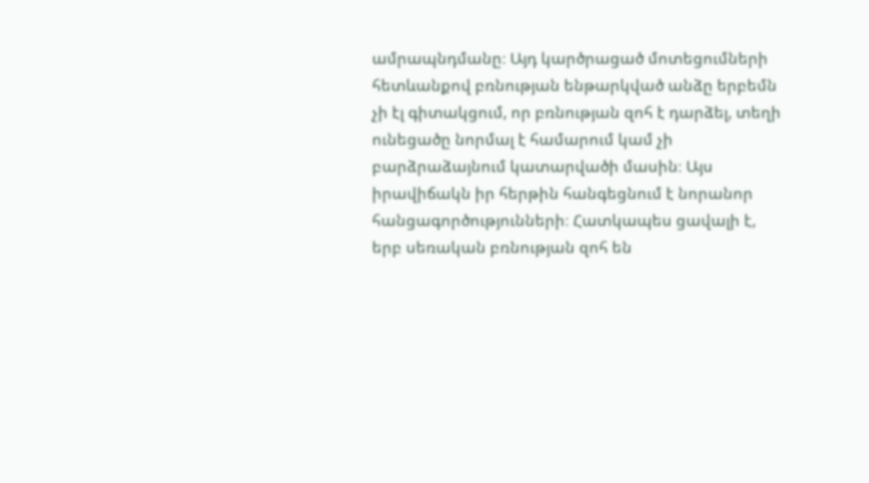ամրապնդմանը։ Այդ կարծրացած մոտեցումների հետևանքով բռնության ենթարկված անձը երբեմն չի էլ գիտակցում, որ բռնության զոհ է դարձել, տեղի ունեցածը նորմալ է համարում կամ չի բարձրաձայնում կատարվածի մասին։ Այս իրավիճակն իր հերթին հանգեցնում է նորանոր հանցագործությունների։ Հատկապես ցավալի է, երբ սեռական բռնության զոհ են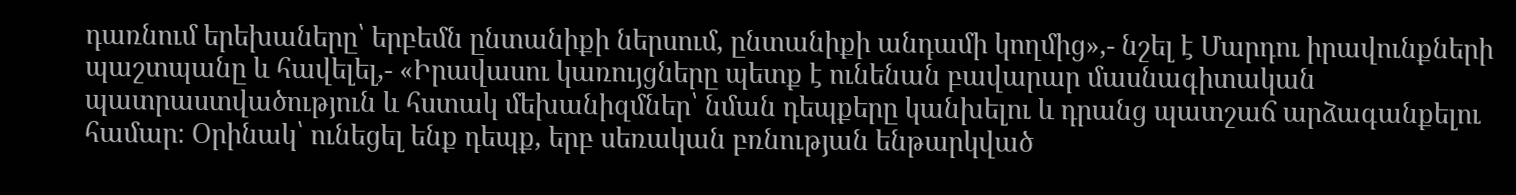դառնում երեխաները՝ երբեմն ընտանիքի ներսում, ընտանիքի անդամի կողմից»,- նշել է Մարդու իրավունքների պաշտպանը և հավելել,- «Իրավասու կառույցները պետք է ունենան բավարար մասնագիտական պատրաստվածություն և հստակ մեխանիզմներ՝ նման դեպքերը կանխելու և դրանց պատշաճ արձագանքելու համար։ Օրինակ՝ ունեցել ենք դեպք, երբ սեռական բռնության ենթարկված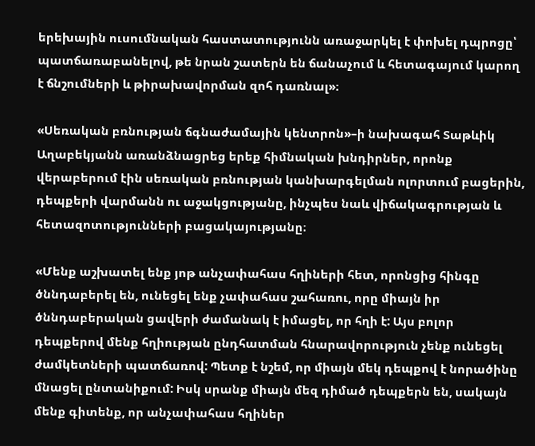երեխային ուսումնական հաստատությունն առաջարկել է փոխել դպրոցը՝ պատճառաբանելով, թե նրան շատերն են ճանաչում և հետագայում կարող է ճնշումների և թիրախավորման զոհ դառնալ»։

«Սեռական բռնության ճգնաժամային կենտրոն»–ի նախագահ Տաթևիկ Աղաբեկյանն առանձնացրեց երեք հիմնական խնդիրներ, որոնք վերաբերում էին սեռական բռնության կանխարգելման ոլորտում բացերին, դեպքերի վարմանն ու աջակցությանը, ինչպես նաև վիճակագրության և հետազոտությունների բացակայությանը։

«Մենք աշխատել ենք յոթ անչափահաս հղիների հետ, որոնցից հինգը ծննդաբերել են, ունեցել ենք չափահաս շահառու, որը միայն իր ծննդաբերական ցավերի ժամանակ է իմացել, որ հղի է: Այս բոլոր դեպքերով մենք հղիության ընդհատման հնարավորություն չենք ունեցել ժամկետների պատճառով: Պետք է նշեմ, որ միայն մեկ դեպքով է նորածինը մնացել ընտանիքում: Իսկ սրանք միայն մեզ դիմած դեպքերն են, սակայն մենք գիտենք, որ անչափահաս հղիներ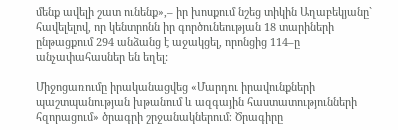մենք ավելի շատ ունենք»,– իր խոսքում նշեց տիկին Աղաբեկյանը` հավելելով, որ կենտրոնն իր գործունեության 18 տարիների ընթացքում 294 անձանց է աջակցել, որոնցից 114–ը անչափահասներ են եղել:

Միջոցառումը իրականացվեց «Մարդու իրավունքների պաշտպանության խթանում և ազգային հաստատությունների հզորացում» ծրագրի շրջանակներում։ Ծրագիրը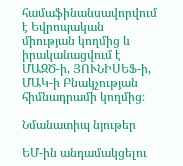համաֆինանսավորվում է Եվրոպական միության կողմից և իրականացվում է ՄԱԶԾ-ի, ՅՈՒՆԻՍԵՖ-ի, ՄԱԿ-ի Բնակչության հիմնադրամի կողմից։

Նմանատիպ նյութեր

ԵՄ-ին անդամակցելու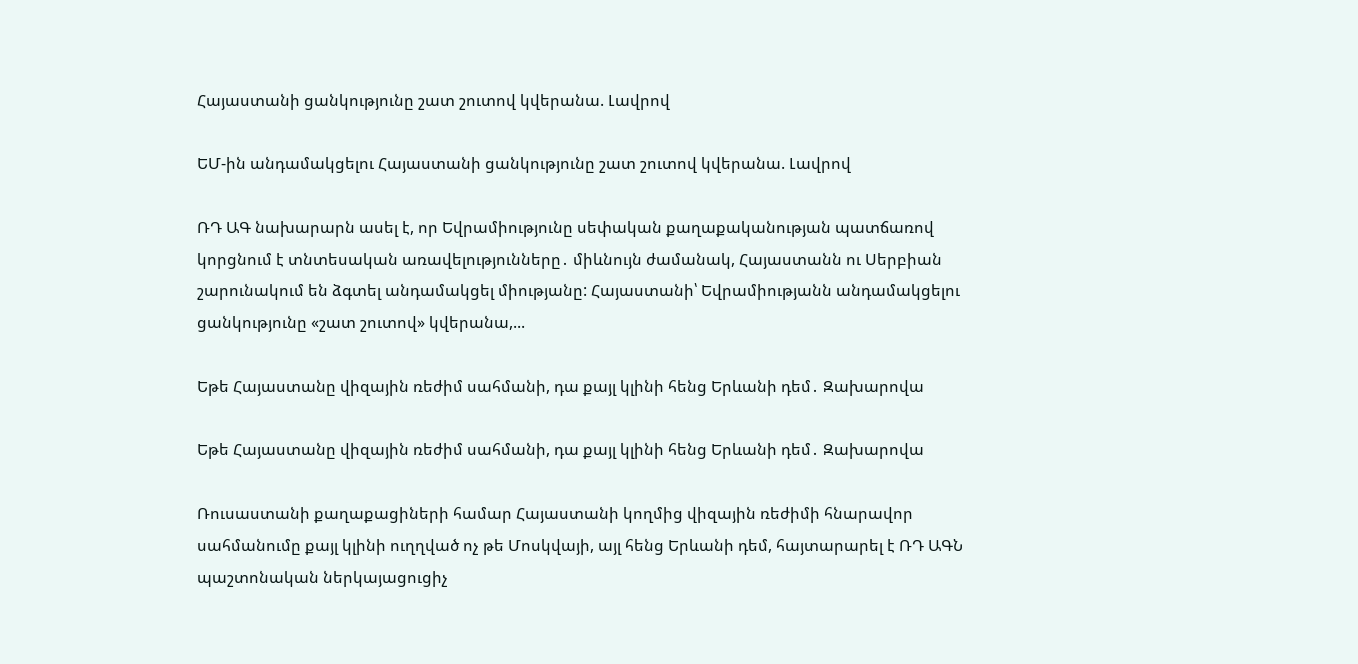Հայաստանի ցանկությունը շատ շուտով կվերանա. Լավրով

ԵՄ-ին անդամակցելու Հայաստանի ցանկությունը շատ շուտով կվերանա. Լավրով

ՌԴ ԱԳ նախարարն ասել է, որ Եվրամիությունը սեփական քաղաքականության պատճառով կորցնում է տնտեսական առավելությունները․ միևնույն ժամանակ, Հայաստանն ու Սերբիան շարունակում են ձգտել անդամակցել միությանը: Հայաստանի՝ Եվրամիությանն անդամակցելու ցանկությունը «շատ շուտով» կվերանա,...

Եթե Հայաստանը վիզային ռեժիմ սահմանի, դա քայլ կլինի հենց Երևանի դեմ․ Զախարովա

Եթե Հայաստանը վիզային ռեժիմ սահմանի, դա քայլ կլինի հենց Երևանի դեմ․ Զախարովա

Ռուսաստանի քաղաքացիների համար Հայաստանի կողմից վիզային ռեժիմի հնարավոր սահմանումը քայլ կլինի ուղղված ոչ թե Մոսկվայի, այլ հենց Երևանի դեմ, հայտարարել է ՌԴ ԱԳՆ պաշտոնական ներկայացուցիչ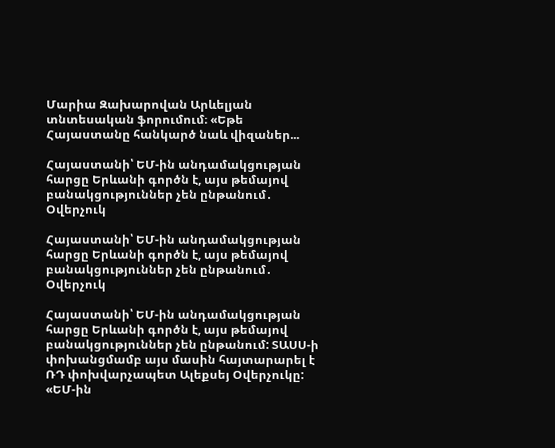Մարիա Զախարովան Արևելյան տնտեսական ֆորումում։ «Եթե Հայաստանը հանկարծ նաև վիզաներ...

Հայաստանի՝ ԵՄ-ին անդամակցության հարցը Երևանի գործն է, այս թեմայով բանակցություններ չեն ընթանում․ Օվերչուկ

Հայաստանի՝ ԵՄ-ին անդամակցության հարցը Երևանի գործն է, այս թեմայով բանակցություններ չեն ընթանում․ Օվերչուկ

Հայաստանի՝ ԵՄ-ին անդամակցության հարցը Երևանի գործն է, այս թեմայով բանակցություններ չեն ընթանում: ՏԱՍՍ-ի փոխանցմամբ այս մասին հայտարարել է ՌԴ փոխվարչապետ Ալեքսեյ Օվերչուկը: «ԵՄ-ին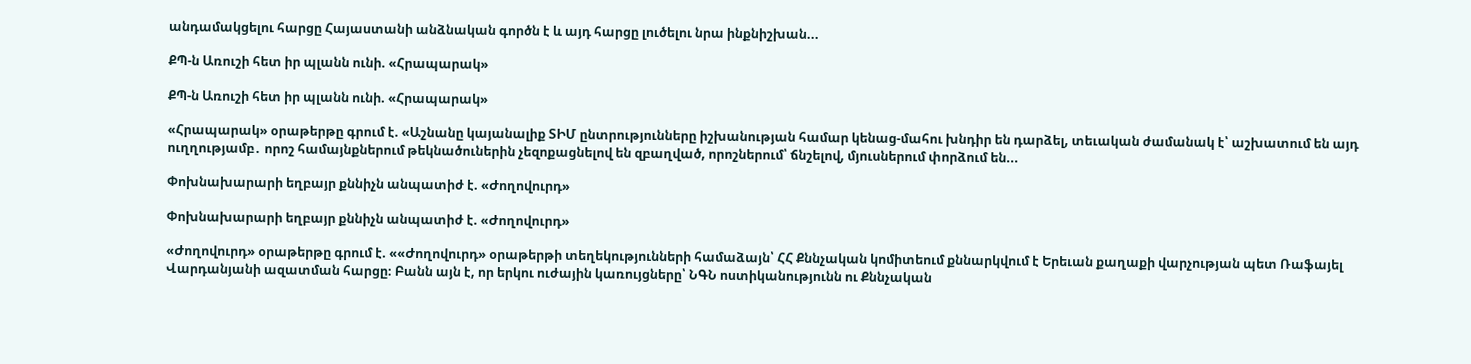անդամակցելու հարցը Հայաստանի անձնական գործն է և այդ հարցը լուծելու նրա ինքնիշխան...

ՔՊ-ն Առուշի հետ իր պլանն ունի. «Հրապարակ»

ՔՊ-ն Առուշի հետ իր պլանն ունի. «Հրապարակ»

«Հրապարակ» օրաթերթը գրում է. «Աշնանը կայանալիք ՏԻՄ ընտրությունները իշխանության համար կենաց-մահու խնդիր են դարձել, տեւական ժամանակ է՝ աշխատում են այդ ուղղությամբ․ որոշ համայնքներում թեկնածուներին չեզոքացնելով են զբաղված, որոշներում՝ ճնշելով, մյուսներում փորձում են...

Փոխնախարարի եղբայր քննիչն անպատիժ է. «Ժողովուրդ»

Փոխնախարարի եղբայր քննիչն անպատիժ է. «Ժողովուրդ»

«Ժողովուրդ» օրաթերթը գրում է. ««Ժողովուրդ» օրաթերթի տեղեկությունների համաձայն՝ ՀՀ Քննչական կոմիտեում քննարկվում է Երեւան քաղաքի վարչության պետ Ռաֆայել Վարդանյանի ազատման հարցը։ Բանն այն է, որ երկու ուժային կառույցները՝ ՆԳՆ ոստիկանությունն ու Քննչական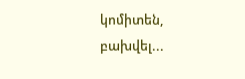կոմիտեն, բախվել...